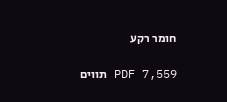חומר רקע

PDF 7,559 תווים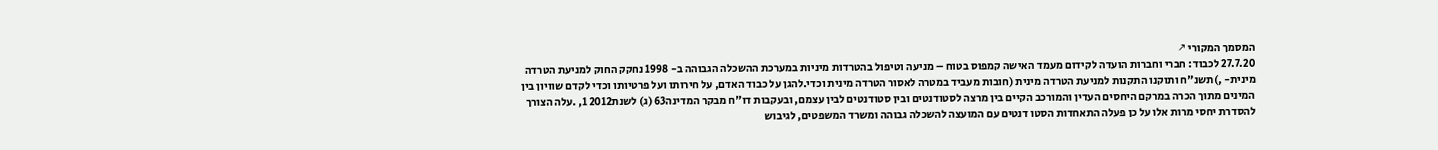המסמך המקורי ↗
27.7.20 לכבוד: חברי וחברות הועדה לקידום מעמד האישה קמפוס בטוח – מניעה וטיפול בהטרדות מיניות במערכת ההשכלה הגבוהה ב- 1998 נחקק החוק למניעת הטרדה מינית- ,)תשנ"ח ותוקנו התקנות למניעת הטרדה מינית (חובות מעביד במטרה לאסור הטרדה מינית וכדי.להגן על כבוד האדם, על חירותו ועל פרטיותו וכדי לקדם שוויון בין המינים מתוך הכרה במרקם היחסים העדין והמורכב הקיים בין מרצה לסטודנטים ובין סטודנטים לבין עצמם, ובעקבות דו"ח מבקר המדינה63 (ג) לשנת2012 1, .עלה הצורך להסדרת יחסי מרות אלו על כן פעלה התאחדות הסטו דנטים עם המועצה להשכלה גבוהה ומשרד המשפטים, לגיבוש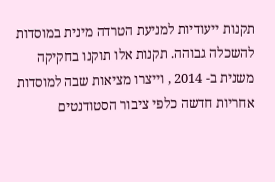תקנות ייעודיות למניעת הטרדה מינית במוסדות להשכלה גבוהה. תקנות אלו תוקנו בחקיקה משנית ב- 2014 , וייצרו מציאות שבה למוסדות אחריות חדשה כלפי ציבור הסטודנטים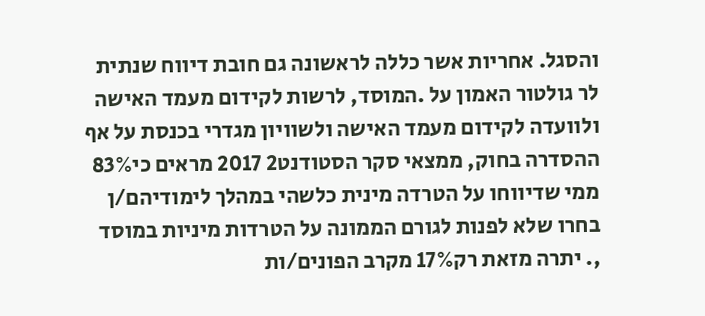והסגל. אחריות אשר כללה לראשונה גם חובת דיווח שנתית לר גולטור האמון על .המוסד, לרשות לקידום מעמד האישה ולוועדה לקידום מעמד האישה ולשוויון מגדרי בכנסת על אף ההסדרה בחוק, ממצאי סקר הסטודנט2 2017 מראים כי83% ממי שדיווחו על הטרדה מינית כלשהי במהלך לימודיהם/ן בחרו שלא לפנות לגורם הממונה על הטרדות מיניות במוסד ,. יתרה מזאת רק17% מקרב הפונים/ות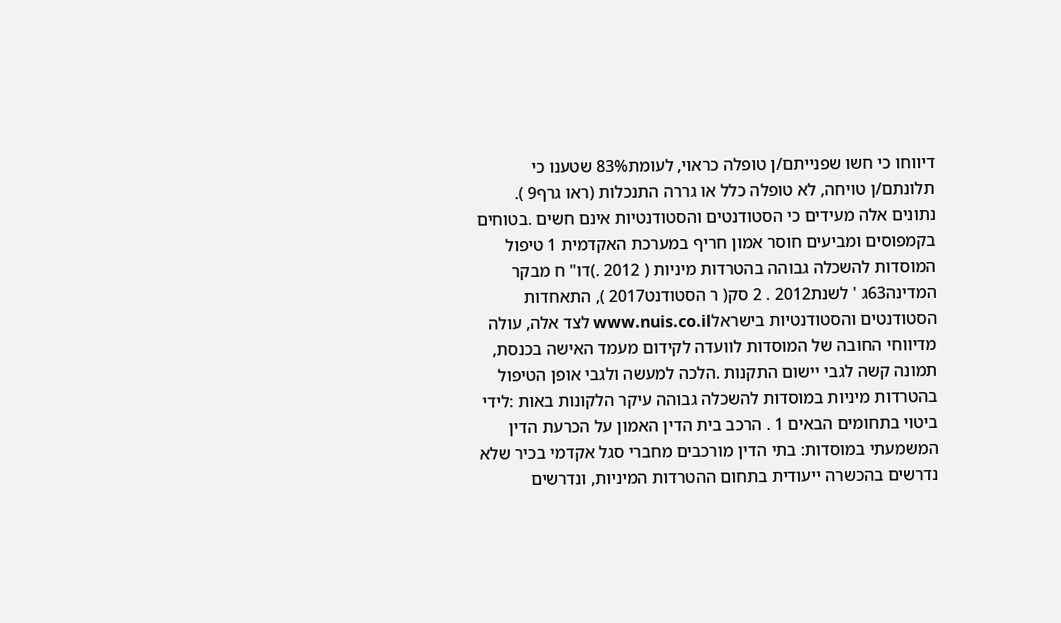דיווחו כי חשו שפנייתם/ן טופלה כראוי, לעומת83% שטענו כי תלונתם/ן טויחה, לא טופלה כלל או גררה התנכלות (ראו גרף9 ). נתונים אלה מעידים כי הסטודנטים והסטודנטיות אינם חשים .בטוחים בקמפוסים ומביעים חוסר אמון חריף במערכת האקדמית 1 טיפול המוסדות להשכלה גבוהה בהטרדות מיניות ( 2012 .)דו" ח מבקר המדינה63ג ' לשנת2012 . 2 סק( ר הסטודנט2017 ), התאחדות הסטודנטים והסטודנטיות בישראלwww.nuis.co.il לצד אלה, עולה מדיווחי החובה של המוסדות לוועדה לקידום מעמד האישה בכנסת, תמונה קשה לגבי יישום התקנות .הלכה למעשה ולגבי אופן הטיפול בהטרדות מיניות במוסדות להשכלה גבוהה עיקר הלקונות באות :לידי ביטוי בתחומים הבאים 1 . הרכב בית הדין האמון על הכרעת הדין המשמעתי במוסדות: בתי הדין מורכבים מחברי סגל אקדמי בכיר שלא נדרשים בהכשרה ייעודית בתחום ההטרדות המיניות, ונדרשים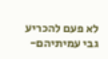לא פעם להכריע גבי עמיתיהם-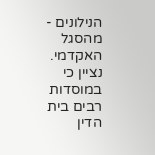הנילונים - מהסגל האקדמי. נציין כי במוסדות רבים בית הדין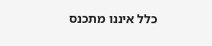כלל איננו מתכנס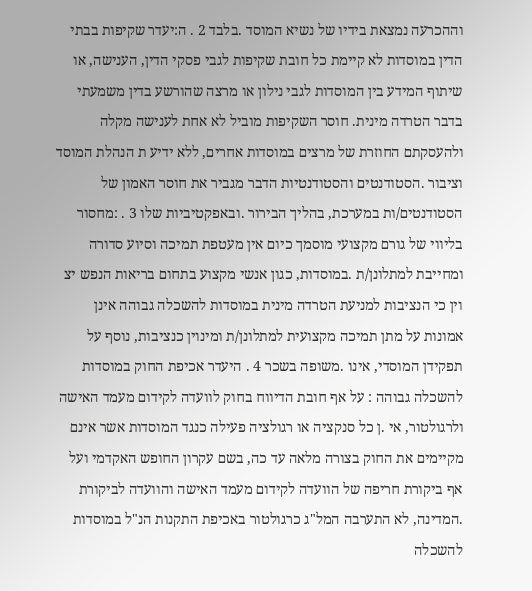וההכרעה נמצאת בידיו של נשיא המוסד .בלבד 2 . ה:יעדר שקיפות בבתי הדין במוסדות לא קיימת כל חובת שקיפות לגבי פסקי הדין, הענישה, או שיתוף המידע בין המוסדות לגבי נילון או מרצה שהורשע בדין משמעתי בדבר הטרדה מינית. חוסר השקיפות מוביל לא אחת לענישה מקלה ולהעסקתם החוזרת של מרצים במוסדות אחרים, ללא ידיע ת הנהלת המוסד וציבור .הסטודנטים והסטודנטיות הדבר מגביר את חוסר האמון של הסטודנטים/ות במערכת, בהליך הבירור .ובאפקטיביות שלו 3 . :מחסור בליווי של גורם מקצועי מוסמך כיום אין מעטפת תמיכה וסיוע סדורה ומחייבת למתלונן/ת .במוסדות, כגון אנשי מקצוע בתחום בריאות הנפש יצ וין כי הנציבות למניעת הטרדה מינית במוסדות להשכלה גבוהה אינן אמונות על מתן תמיכה מקצועית למתלונן/ת ומינוין כנציבות, נוסף על תפקידן המוסדי, אינו .משופה בשכר 4 . היעדר אכיפת החוק במוסדות להשכלה גבוהה : על אף חובת הדיווח בחוק לוועדה לקידום מעמד האישה ולרגולטור, אי .ן כל סנקציה או רגולציה פעילה כנגד המוסדות אשר אינם מקיימים את החוק בצורה מלאה עד כה, בשם עקרון החופש האקדמי ועל אף ביקורת חריפה של הוועדה לקידום מעמד האישה והוועדה לביקורת .המדינה, לא התערבה המל"ג כרגולטור באכיפת התקנות הנ"ל במוסדות להשכלה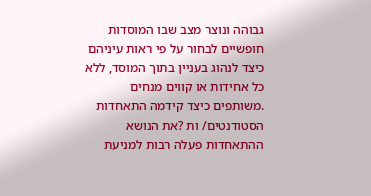גבוהה ונוצר מצב שבו המוסדות חופשיים לבחור על פי ראות עיניהם כיצד לנהוג בעניין בתוך המוסד, ללא כל אחידות או קווים מנחים .משותפים כיצד קידמה התאחדות הסטודנטים/ ות ?את הנושא ההתאחדות פעלה רבות למניעת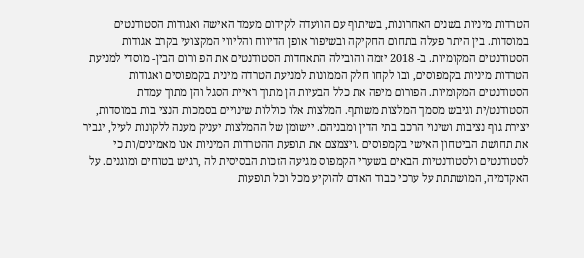הטרדות מיניות בשנים האחרונות, בשיתוף עם הוועדה לקידום מעמד האישה ואגודות הסטודנטים במוסדות. בין היתר פעלה בתחום החקיקה ובשיפור אופן הדיווח והליווי המקצועי בקרב אגודות הסטודנטים המקומיות. ב- 2018 יזמה והובילה התאחדות הסטודנטים את הפ ורום הבין- מוסדי למניעת הטרדות מיניות בקמפוסים, ובו לקחו חלק הממונות למניעת הטרדה מינית בקמפוסים ואגודות הסטודנטים המקומיות. הפורום מיפה את כלל הבעיות הן מתוך ראיית הסגל והן מתוך עמדת הסטודנט/ית וגיבש מסמך המלצות משותף. המלצות אלו כוללות שינויים בסמכות הנצי בות במוסדות, יצירת גוף נציבות ושינוי הרכב בתי הדין ומבניהם. יישומן של ההמלצות יעניק מענה ללקונות לעיל, יגביר את תחושת הביטחון האישי בקמפוסים .ויצמצם את תופעת ההטרדות המיניות אנו מאמינים/ות כי לסטודנטים ולסטודנטיות הבאים בשערי הקמפוס מגיעה הזכות הבסיסית לה ,רגיש בטוחים ומוגנים. על האקדמיה, המושתתת על ערכי כבוד האדם להוקיע מכל וכל תופעות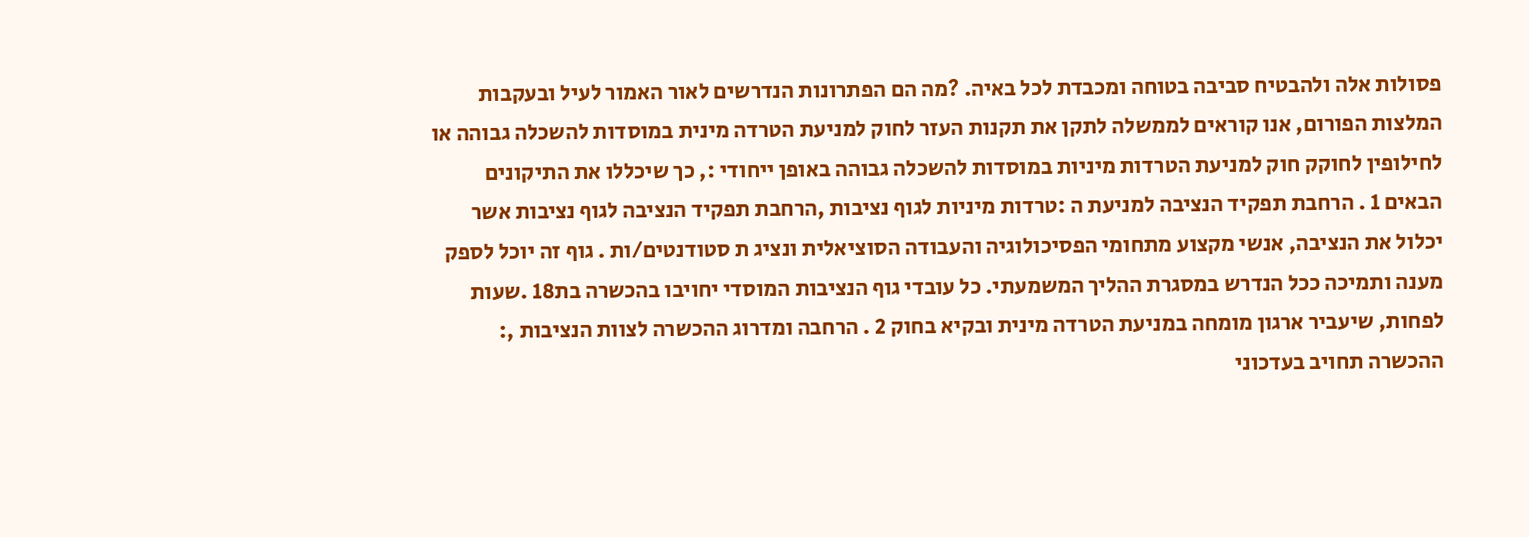פסולות אלה ולהבטיח סביבה בטוחה ומכבדת לכל באיה. ?מה הם הפתרונות הנדרשים לאור האמור לעיל ובעקבות המלצות הפורום, אנו קוראים לממשלה לתקן את תקנות העזר לחוק למניעת הטרדה מינית במוסדות להשכלה גבוהה או לחילופין לחוקק חוק למניעת הטרדות מיניות במוסדות להשכלה גבוהה באופן ייחודי :, כך שיכללו את התיקונים הבאים 1 . הרחבת תפקיד הנציבה למניעת ה :טרדות מיניות לגוף נציבות ,הרחבת תפקיד הנציבה לגוף נציבות אשר יכלול את הנציבה, אנשי מקצוע מתחומי הפסיכולוגיה והעבודה הסוציאלית ונציג ת סטודנטים/ות . גוף זה יוכל לספק מענה ותמיכה ככל הנדרש במסגרת ההליך המשמעתי. כל עובדי גוף הנציבות המוסדי יחויבו בהכשרה בת18 .שעות לפחות, שיעביר ארגון מומחה במניעת הטרדה מינית ובקיא בחוק 2 . הרחבה ומדרוג ההכשרה לצוות הנציבות ,: ההכשרה תחויב בעדכוני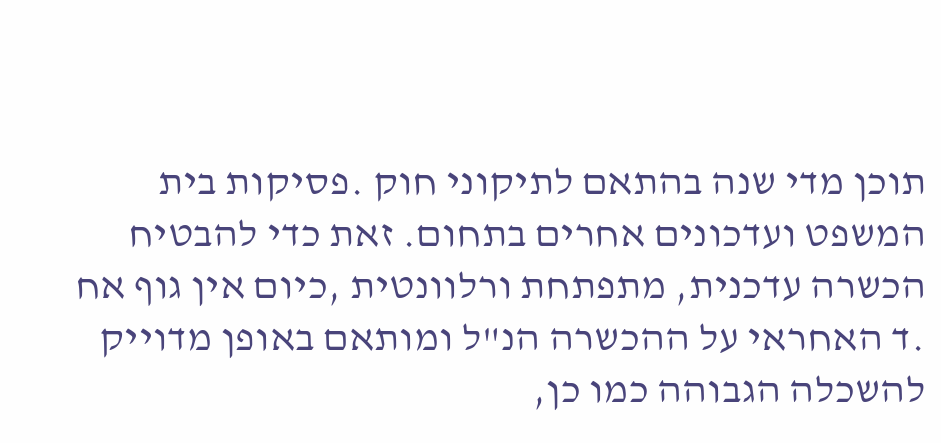תוכן מדי שנה בהתאם לתיקוני חוק .פסיקות בית המשפט ועדכונים אחרים בתחום. זאת כדי להבטיח הכשרה עדכנית, מתפתחת ורלוונטית ,כיום אין גוף אח .ד האחראי על ההכשרה הנ"ל ומותאם באופן מדוייק להשכלה הגבוהה כמו כן,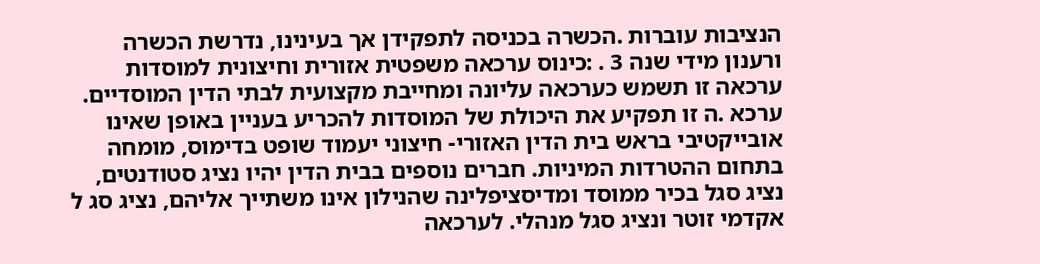הנציבות עוברות .הכשרה בכניסה לתפקידן אך בעינינו, נדרשת הכשרה ורענון מידי שנה 3 . :כינוס ערכאה משפטית אזורית וחיצונית למוסדות ערכאה זו תשמש כערכאה עליונה ומחייבת מקצועית לבתי הדין המוסדיים. ערכא .ה זו תפקיע את היכולת של המוסדות להכריע בעניין באופן שאינו אובייקטיבי בראש בית הדין האזורי- חיצוני יעמוד שופט בדימוס, מומחה בתחום ההטרדות המיניות. חברים נוספים בבית הדין יהיו נציג סטודנטים, נציג סגל בכיר ממוסד ומדיסציפלינה שהנילון אינו משתייך אליהם, נציג סג ל אקדמי זוטר ונציג סגל מנהלי. לערכאה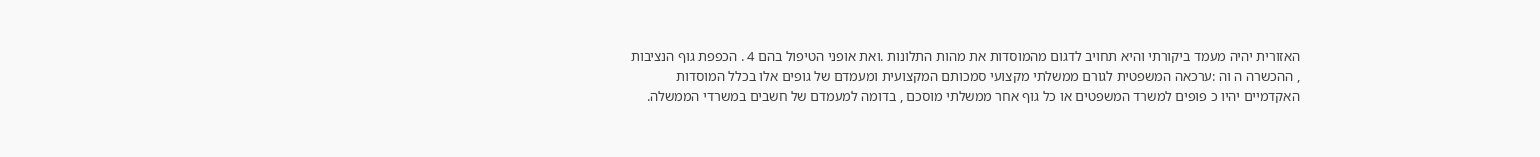האזורית יהיה מעמד ביקורתי והיא תחויב לדגום מהמוסדות את מהות התלונות .ואת אופני הטיפול בהם 4 . הכפפת גוף הנציבות , ההכשרה ה וה :ערכאה המשפטית לגורם ממשלתי מקצועי סמכותם המקצועית ומעמדם של גופים אלו בכלל המוסדות האקדמיים יהיו כ פופים למשרד המשפטים או כל גוף אחר ממשלתי מוסכם , בדומה למעמדם של חשבים במשרדי הממשלה.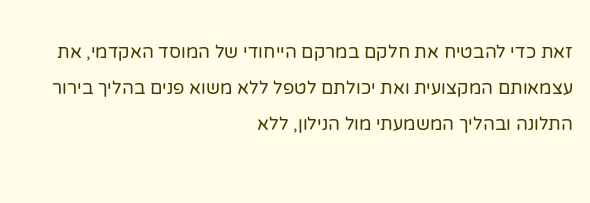זאת כדי להבטיח את חלקם במרקם הייחודי של המוסד האקדמי, את עצמאותם המקצועית ואת יכולתם לטפל ללא משוא פנים בהליך בירור התלונה ובהליך המשמעתי מול הנילון, ללא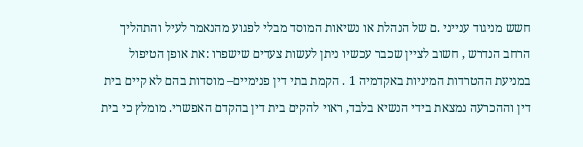חשש מניגוד ענייני .ם של הנהלת או נשיאות המוסד מבלי לפגוע מהנאמר לעיל והתהליך הרחב הנדרש , חשוב לציין שכבר עכשיו ניתן לעשות צעדים שישפרו :את אופן הטיפול במניעת ההטרדות המיניות באקדמיה 1 . הקמת בתי דין פנימיים– מוסדות בהם לא קיים בית דין וההכרעה נמצאת בידי הנשיא בלבד, ראוי להקים בית דין בהקדם האפשרי. מומלץ כי בית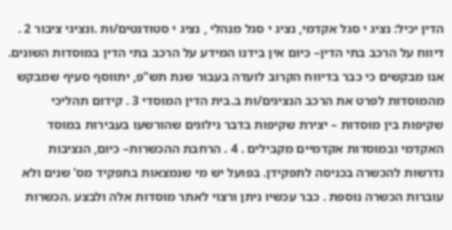הדין יכיל: נציג י סגל אקדמי, נציג י סגל מנהלי , נציג י סטודנטים/ות .ונציגי ציבור 2 . דיווח על הרכב בתי הדין– כיום אין בידנו המידע על הרכב בתי הדין במוסדות השונים. אנו מבקשים כי כבר בדיווח הקרוב לועדה בעבור שנת תש"פ, יתווסף סעיף שמבקש מהמוסדות לפרט את הרכב הנציגים/ות ב.בית הדין המוסדי 3 . קידום תהליכי שקיפות בין מוסדות – יצירת שקיפות בדבר נילונים שהורשעו בעבירות במוסד האקדמי ובמוסדות אקדמיים מקבילים . 4 . הרחבת ההכשרות– כיום, הנציבות נדרשות להכשרה בכניסה לתפקידן. בפועל יש מי שנמצאות בתפקיד מס' שנים ולא עוברות הכשרה נוספת . כבר עכשיו ניתן ורצוי לאתר מוסדות אלה ולבצע .הכשרות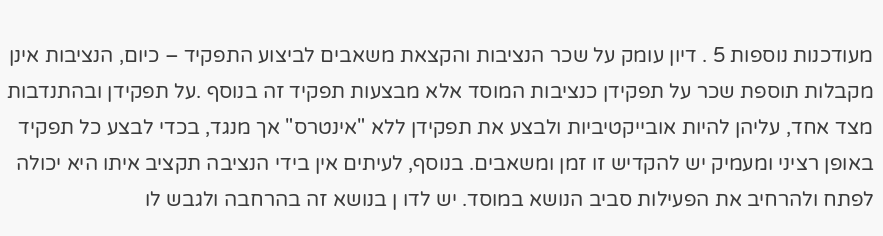מעודכנות נוספות 5 . דיון עומק על שכר הנציבות והקצאת משאבים לביצוע התפקיד – כיום, הנציבות אינן מקבלות תוספת שכר על תפקידן כנציבות המוסד אלא מבצעות תפקיד זה בנוסף .על תפקידן ובהתנדבות מצד אחד, עליהן להיות אובייקטיביות ולבצע את תפקידן ללא "אינטרס" אך מנגד, בכדי לבצע כל תפקיד באופן רציני ומעמיק יש להקדיש זו זמן ומשאבים. בנוסף, לעיתים אין בידי הנציבה תקציב איתו היא יכולה לפתח ולהרחיב את הפעילות סביב הנושא במוסד. יש לדו ן בנושא זה בהרחבה ולגבש לו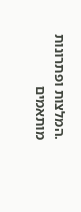.המלצות ופתרונות מותאמים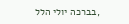,בברכה יולי הלל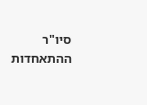סיו"ר ההתאחדות